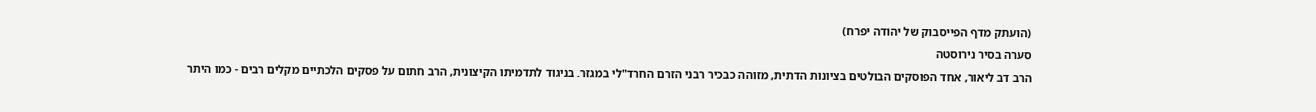(הועתק מדף הפייסבוק של יהודה יפרח)
סערה בסיר נירוסטה
הרב דב ליאור, אחד הפוסקים הבולטים בציונות הדתית, מזוהה כבכיר רבני הזרם החרד"לי במגזר. בניגוד לתדמיתו הקיצונית, הרב חתום על פסקים הלכתיים מקלים רבים - כמו היתר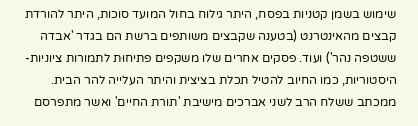שימוש בשמן קטניות בפסח, היתר גילוח בחול המועד סוכות, היתר להורדת קבצים מהאינטרנט (בטענה שקבצים משותפים ברשת הם בגדר 'אבדה ששטפה נהר') ועוד. פסקים אחרים שלו משקפים פתיחוּת לתמורות ציוניות-היסטוריות, כמו החיוב להטיל תכלת בציצית והיתר העלייה להר הבית.
ממכתב ששלח הרב לשני אברכים מישיבת 'תורת החיים' ואשר מתפרסם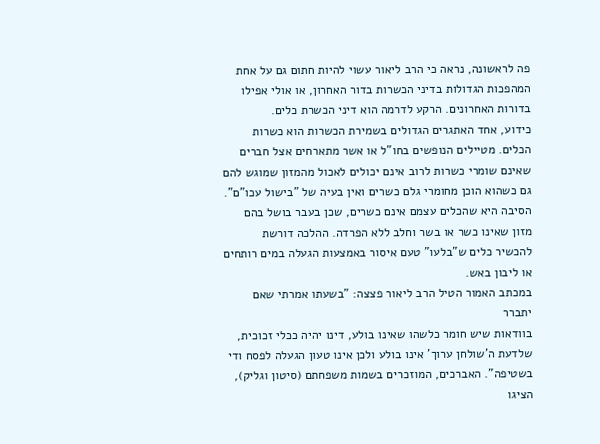פה לראשונה, נראה כי הרב ליאור עשוי להיות חתום גם על אחת המהפכות הגדולות בדיני הכשרות בדור האחרון, או אולי אפילו בדורות האחרונים. הרקע לדרמה הוא דיני הכשרת כלים.
כידוע, אחד האתגרים הגדולים בשמירת הכשרות הוא כשרות הכלים. מטיילים הנופשים בחו"ל או אשר מתארחים אצל חברים שאינם שומרי כשרות לרוב אינם יכולים לאכול מהמזון שמוגש להם גם כשהוא הוכן מחומרי גלם כשרים ואין בעיה של "בישול עכו"ם". הסיבה היא שהכלים עצמם אינם כשרים, שכן בעבר בושל בהם מזון שאינו כשר או בשר וחלב ללא הפרדה. ההלכה דורשת להכשיר כלים ש"בלעו" טעם איסור באמצעות הגעלה במים רותחים או ליבון באש.
במכתב האמור הטיל הרב ליאור פצצה: "בשעתו אמרתי שאם יתברר
בוודאות שיש חומר כלשהו שאינו בולע, דינו יהיה ככלי זכוכית, שלדעת ה'שולחן ערוך' אינו בולע ולכן אינו טעון הגעלה לפסח ודי בשטיפה". האברכים, המוזכרים בשמות משפחתם (סיטון וגליק), הציגו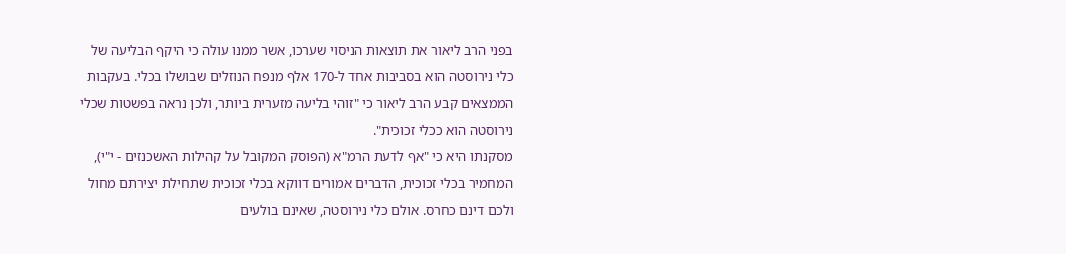בפני הרב ליאור את תוצאות הניסוי שערכו, אשר ממנו עולה כי היקף הבליעה של כלי נירוסטה הוא בסביבות אחד ל-170 אלף מנפח הנוזלים שבושלו בכלי. בעקבות הממצאים קבע הרב ליאור כי "זוהי בליעה מזערית ביותר, ולכן נראה בפשטות שכלי נירוסטה הוא ככלי זכוכית".
מסקנתו היא כי "אף לדעת הרמ"א (הפוסק המקובל על קהילות האשכנזים - י"י), המחמיר בכלי זכוכית, הדברים אמורים דווקא בכלי זכוכית שתחילת יצירתם מחול ולכם דינם כחרס. אולם כלי נירוסטה, שאינם בולעים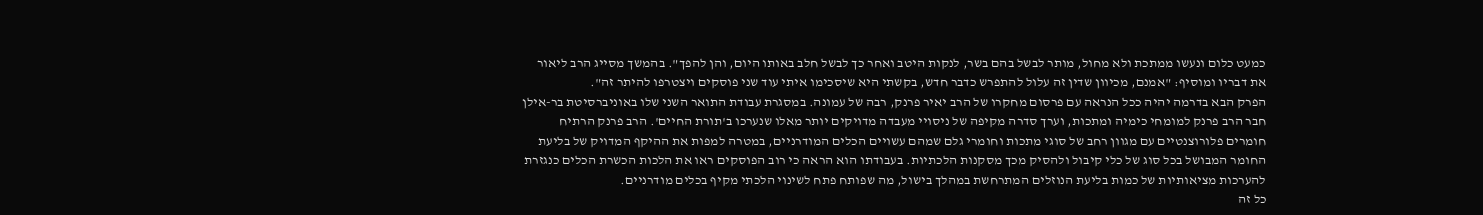כמעט כלום ונעשו ממתכת ולא מחול, מותר לבשל בהם בשר, לנקות היטב ואחר כך לבשל חלב באותו היום, והן להפך". בהמשך מסייג הרב ליאור את דבריו ומוסיף: "אמנם, מכיוון שדין זה עלול להתפרש כדבר חדש, בקשתי היא שיסכימו איתי עוד שני פוסקים ויצטרפו להיתר זה".
הפרק הבא בדרמה יהיה ככל הנראה עם פרסום מחקרו של הרב יאיר פרנק, רבה של עמונה. במסגרת עבודת התואר השני שלו באוניברסיטת בר-אילן חבר הרב פרנק למומחי כימיה ומתכות, וערך סדרה מקיפה של ניסויי מעבדה מדויקים יותר מאלו שנערכו ב'תורת החיים'. הרב פרנק הרתיח חומרים פלורוצנטיים עם מגוון רחב של סוגי מתכות וחומרי גלם שמהם עשויים הכלים המודרניים, במטרה למפות את ההיקף המדויק של בליעת החומר המבושל בכל סוג של כלי קיבול ולהסיק מכך מסקנות הלכתיות. בעבודתו הוא הראה כי רוב הפוסקים ראו את הלכות הכשרת הכלים כנגזרת להערכות מציאותיות של כמות בליעת הנוזלים המתרחשת במהלך בישול, מה שפותח פתח לשינוי הלכתי מקיף בכלים מודרניים.
כל זה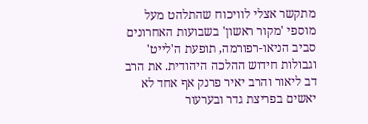מתקשר אצלי לוויכוח שהתלהט מעל מוספי 'מקור ראשון' בשבועות האחרונים סביב הניאו-רפורמה, תופעת ה'לייט' וגבולות חידוש ההלכה היהודית. את הרב דב ליאור והרב יאיר פרנק אף אחד לא יאשים בפריצת גדר ובערעור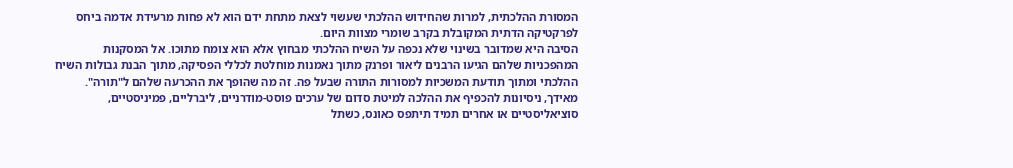המסורת ההלכתית, למרות שהחידוש ההלכתי שעשוי לצאת מתחת ידם הוא לא פחות מרעידת אדמה ביחס לפרקטיקה הדתית המקובלת בקרב שומרי מצוות היום.
הסיבה היא שמדובר בשינוי שלא נכפה על השיח ההלכתי מבחוץ אלא הוא צומח מתוכו. אל המסקנות המהפכניות שלהם הגיעו הרבנים ליאור ופרנק מתוך נאמנות מוחלטת לכללי הפסיקה, מתוך הבנת גבולות השיח ההלכתי ומתוך תודעת המשכיות למסורות התורה שבעל פה. זה מה שהופך את ההכרעה שלהם ל"תורה".
מאידך, ניסיונות להכפיף את ההלכה למיטת סדום של ערכים פוסט-מודרניים, ליברליים, פמיניסטיים, סוציאליסטיים או אחרים תמיד תיתפס כאונס, כשתל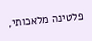פלטינה מלאכותי,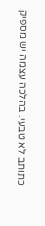כתותב לא טבעי. בהלכה עצמה יש מספיק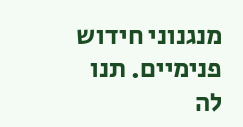מנגנוני חידוש פנימיים. תנו לה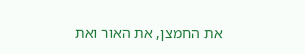את החמצן, את האור ואת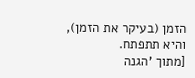הזמן (בעיקר את הזמן), והיא תתפתח.
[מתוך 'הגנה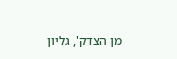מן הצדק', גליון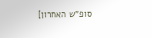סופ"ש האחרון]